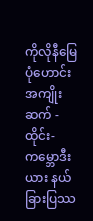ကိုလိုနီမြေပုံဟောင်းအကျိုးဆက် - ထိုင်း-ကမ္ဘောဒီးယား နယ်ခြားပြဿ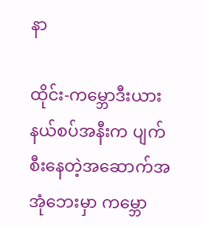နာ

ထိုင်း-ကမ္ဘောဒီးယား နယ်စပ်အနီးက ပျက်စီးနေတဲ့အဆောက်အအုံဘေးမှာ ကမ္ဘော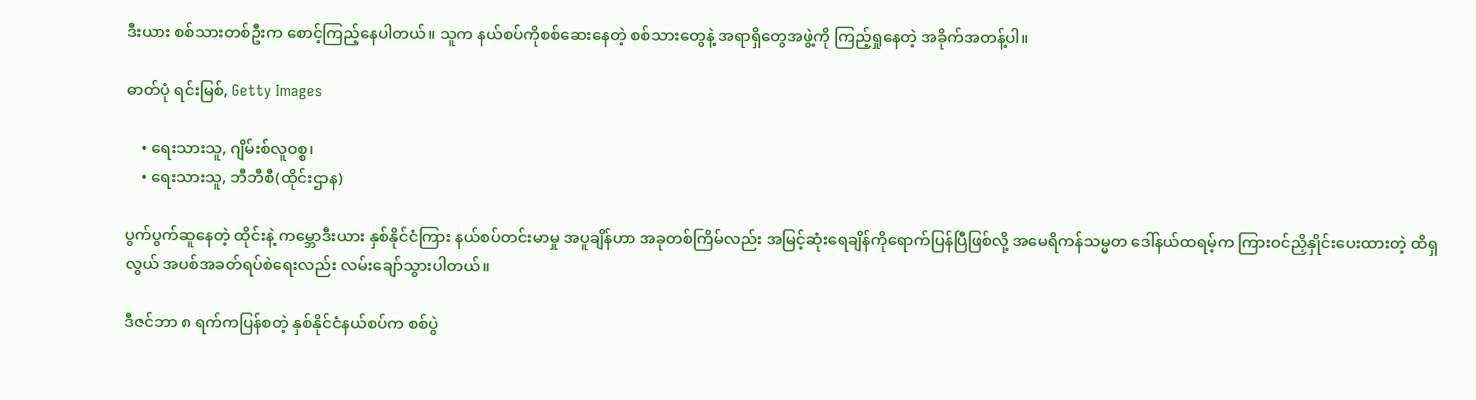ဒီးယား စစ်သားတစ်ဦးက စောင့်ကြည့်နေပါတယ်။ သူက နယ်စပ်ကိုစစ်ဆေးနေတဲ့ စစ်သားတွေနဲ့ အရာရှိတွေအဖွဲ့ကို ကြည့်ရှုနေတဲ့ အခိုက်အတန့်ပါ။

ဓာတ်ပုံ ရင်းမြစ်, Getty Images

    • ရေးသားသူ, ဂျိမ်းစ်လူဝစ္စ၊
    • ရေးသားသူ, ဘီဘီစီ(ထိုင်းဌာန)

ပွက်ပွက်ဆူနေတဲ့ ထိုင်းနဲ့ ကမ္ဘောဒီးယား နှစ်နိုင်ငံကြား နယ်စပ်တင်းမာမှု အပူချိန်ဟာ အခုတစ်ကြိမ်လည်း အမြင့်ဆုံးရေချိန်ကိုရောက်ပြန်ပြီဖြစ်လို့ အမေရိကန်သမ္မတ ဒေါ်နယ်ထရမ့်က ကြားဝင်ညှိနှိုင်းပေးထားတဲ့ ထိရှလွယ် အပစ်အခတ်ရပ်စဲရေးလည်း လမ်းချော်သွားပါတယ်။

ဒီဇင်ဘာ ၈ ရက်ကပြန်စတဲ့ နှစ်နိုင်ငံနယ်စပ်က စစ်ပွဲ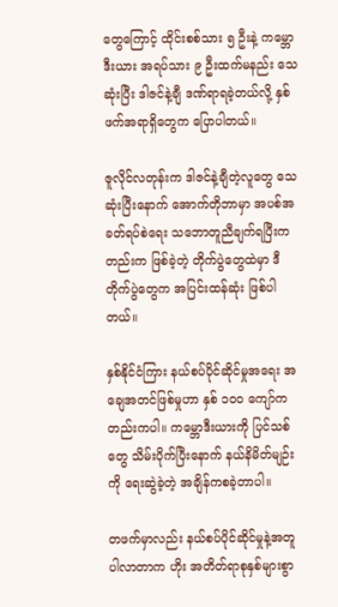တွေကြောင့် ထိုင်းစစ်သား ၅ ဦးနဲ့ ကမ္ဘောဒီးယား အရပ်သား ၉ ဦးထက်မနည်း သေဆုံးပြီး ဒါဇင်နဲ့ချီ ဒဏ်ရာရခဲ့တယ်လို့ နှစ်ဖက်အရာရှိတွေက ပြောပါတယ်။

ဇူလိုင်လတုန်းက ဒါဇင်နဲ့ချီတဲ့လူတွေ သေဆုံးပြီးနောက် အောက်တိုဘာမှာ အပစ်အခတ်ရပ်စဲရေး သဘောတူညီချက်ရပြီးကတည်းက ဖြစ်ခဲ့တဲ့ တိုက်ပွဲတွေထဲမှာ ဒီတိုက်ပွဲတွေက အပြင်းထန်ဆုံး ဖြစ်ပါတယ်။

နှစ်နိုင်ငံကြား နယ်စပ်ပိုင်ဆိုင်မှုအရေး အချေအတင်ဖြစ်မှုဟာ နှစ် ၁၀၀ ကျော်ကတည်းကပါ။ ကမ္ဘောဒီးယားကို ပြင်သစ်တွေ သိမ်းပိုက်ပြီးနောက် နယ်နိမိတ်မျဉ်းကို ရေးဆွဲခဲ့တဲ့ အချိန်ကစခဲ့တာပါ။

တဖက်မှာလည်း နယ်စပ်ပိုင်ဆိုင်မှုနဲ့အတူ ပါလာတာက ဟိုး အတိတ်ရာစုနှစ်များစွာ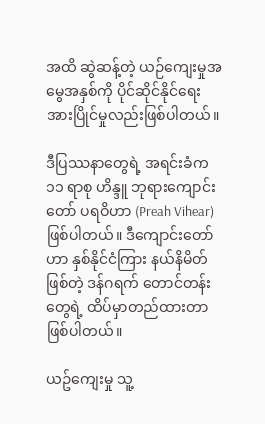အထိ ဆွဲဆန့်တဲ့ ယဉ်ကျေးမှုအမွေအနှစ်ကို ပိုင်ဆိုင်နိုင်ရေး အားပြိုင်မှုလည်းဖြစ်ပါတယ်။

ဒီပြဿနာတွေရဲ့ အရင်းခံက ၁၁ ရာစု ဟိန္ဒူ ဘုရားကျောင်းတော် ပရဝိဟာ (Preah Vihear) ဖြစ်ပါတယ်။ ဒီကျောင်းတော်ဟာ နှစ်နိုင်ငံကြား နယ်နိမိတ် ဖြစ်တဲ့ ဒန်ဂရက် တောင်တန်းတွေရဲ့ ထိပ်မှာတည်ထားတာဖြစ်ပါတယ်။

ယဥ်ကျေးမှု သူ့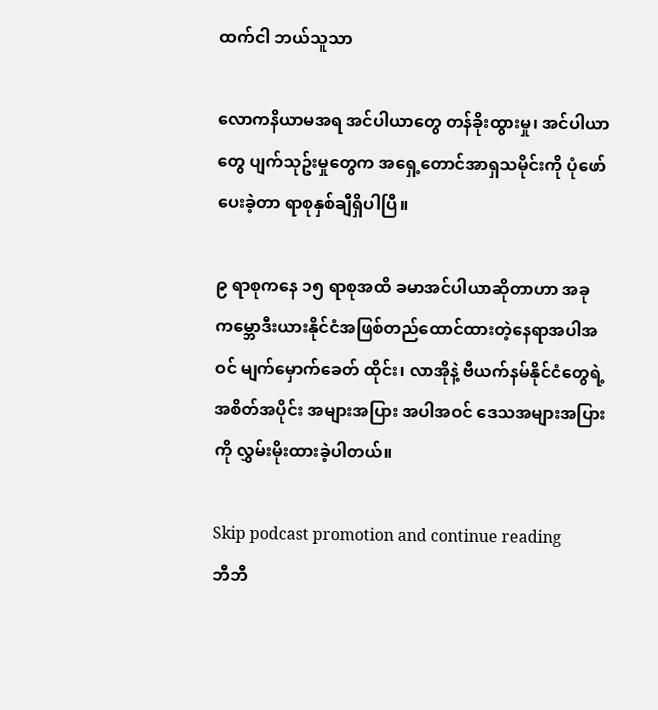ထက်ငါ ဘယ်သူသာ

လောကနိယာမအရ အင်ပါယာတွေ တန်ခိုးထွားမှု၊ အင်ပါယာတွေ ပျက်သုဥ်းမှုတွေက အရှေ့တောင်အာရှသမိုင်းကို ပုံဖော်ပေးခဲ့တာ ရာစုနှစ်ချီရှိပါပြီ။

၉ ရာစုကနေ ၁၅ ရာစုအထိ ခမာအင်ပါယာဆိုတာဟာ အခု ကမ္ဘောဒီးယားနိုင်ငံအဖြစ်တည်ထောင်ထားတဲ့နေရာအပါအဝင် မျက်မှောက်ခေတ် ထိုင်း၊ လာအိုနဲ့ ဗီယက်နမ်နိုင်ငံတွေရဲ့ အစိတ်အပိုင်း အများအပြား အပါအဝင် ဒေသအများအပြားကို လွှမ်းမိုးထားခဲ့ပါတယ်။

Skip podcast promotion and continue reading
ဘီဘီ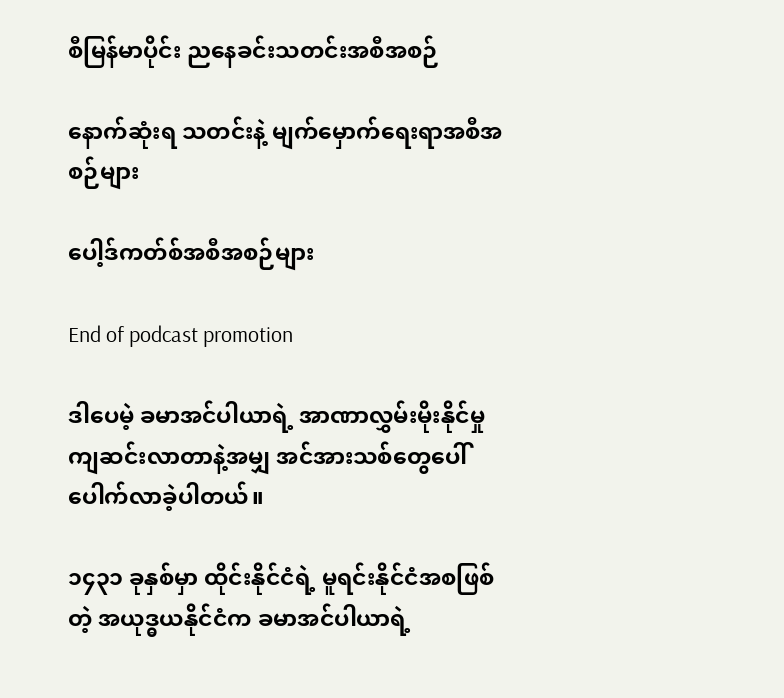စီမြန်မာပိုင်း ညနေခင်းသတင်းအစီအစဉ်

နောက်ဆုံးရ သတင်းနဲ့ မျက်မှောက်ရေးရာအစီအစဉ်များ

ပေါ့ဒ်ကတ်စ်အစီအစဉ်များ

End of podcast promotion

ဒါပေမဲ့ ခမာအင်ပါယာရဲ့ အာဏာလွှမ်းမိုးနိုင်မှု ကျဆင်းလာတာနဲ့အမျှ အင်အားသစ်တွေပေါ်ပေါက်လာခဲ့ပါတယ်။

၁၄၃၁ ခုနှစ်မှာ ထိုင်းနိုင်ငံရဲ့ မူရင်းနိုင်ငံအစဖြစ်တဲ့ အယုဒ္ဓယနိုင်ငံက ခမာအင်ပါယာရဲ့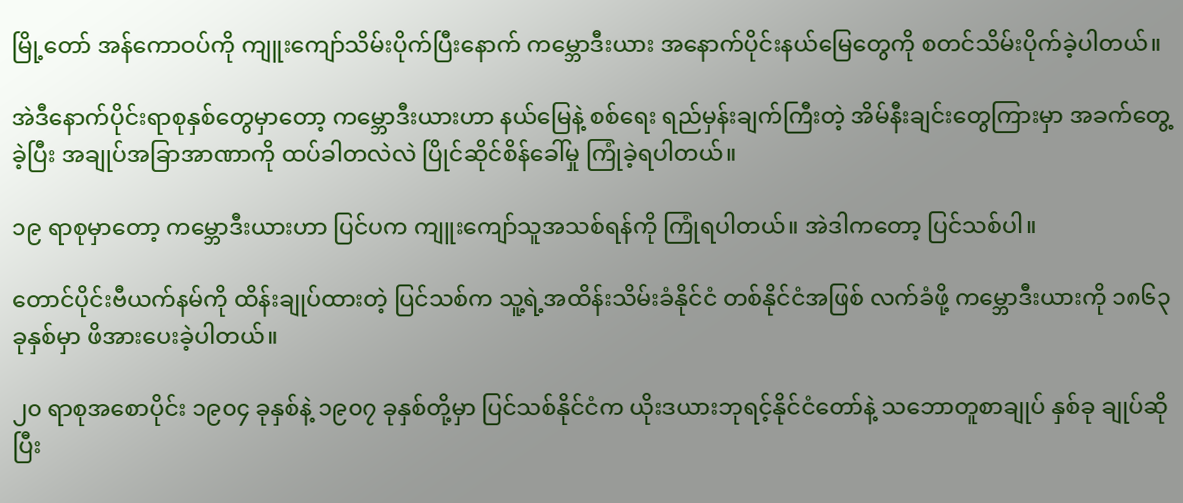မြို့တော် အန်ကောဝပ်ကို ကျူးကျော်သိမ်းပိုက်ပြီးနောက် ကမ္ဘောဒီးယား အနောက်ပိုင်းနယ်မြေတွေကို စတင်သိမ်းပိုက်ခဲ့ပါတယ်။

အဲဒီနောက်ပိုင်းရာစုနှစ်တွေမှာတော့ ကမ္ဘောဒီးယားဟာ နယ်မြေနဲ့ စစ်ရေး ရည်မှန်းချက်ကြီးတဲ့ အိမ်နီးချင်းတွေကြားမှာ အခက်တွေ့ခဲ့ပြီး အချုပ်အခြာအာဏာကို ထပ်ခါတလဲလဲ ပြိုင်ဆိုင်စိန်ခေါ်မှု ကြုံခဲ့ရပါတယ်။

၁၉ ရာစုမှာတော့ ကမ္ဘောဒီးယားဟာ ပြင်ပက ကျူးကျော်သူအသစ်ရန်ကို ကြုံရပါတယ်။ အဲဒါကတော့ ပြင်သစ်ပါ။

တောင်ပိုင်းဗီယက်နမ်ကို ထိန်းချုပ်ထားတဲ့ ပြင်သစ်က သူ့ရဲ့အထိန်းသိမ်းခံနိုင်ငံ တစ်နိုင်ငံအဖြစ် လက်ခံဖို့ ကမ္ဘောဒီးယားကို ၁၈၆၃ ခုနှစ်မှာ ဖိအားပေးခဲ့ပါတယ်။

၂၀ ရာစုအစောပိုင်း ၁၉၀၄ ခုနှစ်နဲ့ ၁၉၀၇ ခုနှစ်တို့မှာ ပြင်သစ်နိုင်ငံက ယိုးဒယားဘုရင့်နိုင်ငံတော်နဲ့ သဘောတူစာချုပ် နှစ်ခု ချုပ်ဆိုပြီး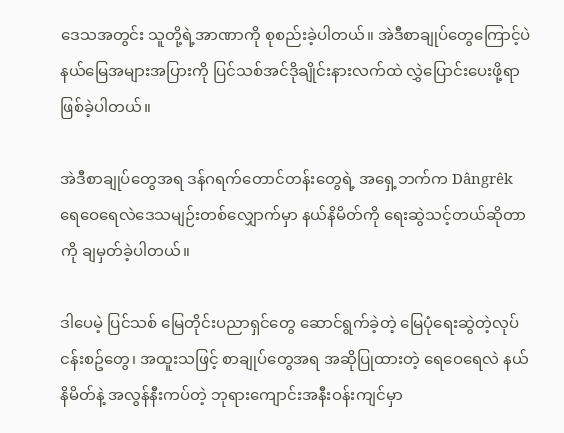ဒေသအတွင်း သူတို့ရဲ့အာဏာကို စုစည်းခဲ့ပါတယ်။ အဲဒီစာချုပ်တွေကြောင့်ပဲ နယ်မြေအများအပြားကို ပြင်သစ်အင်ဒိုချိုင်းနားလက်ထဲ လွှဲပြောင်းပေးဖို့ရာဖြစ်ခဲ့ပါတယ်။

အဲဒီစာချုပ်တွေအရ ဒန်ဂရက်တောင်တန်းတွေရဲ့ အရှေ့ဘက်က Dângrêk ရေဝေရေလဲဒေသမျဉ်းတစ်လျှောက်မှာ နယ်နိမိတ်ကို ရေးဆွဲသင့်တယ်ဆိုတာကို ချမှတ်ခဲ့ပါတယ်။

ဒါပေမဲ့ ပြင်သစ် မြေတိုင်းပညာရှင်တွေ ဆောင်ရွက်ခဲ့တဲ့ မြေပုံရေးဆွဲတဲ့လုပ်ငန်းစဥ်တွေ၊ အထူးသဖြင့် စာချုပ်တွေအရ အဆိုပြုထားတဲ့ ရေဝေရေလဲ နယ်နိမိတ်နဲ့ အလွန်နီးကပ်တဲ့ ဘုရားကျောင်းအနီးဝန်းကျင်မှာ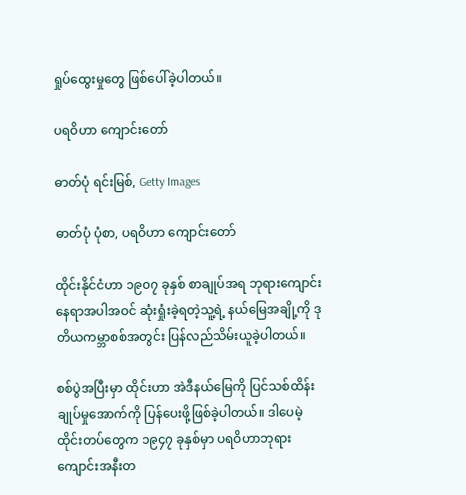ရှုပ်ထွေးမှုတွေ ဖြစ်ပေါ်ခဲ့ပါတယ်။

ပရဝိဟာ ကျောင်းတော်

ဓာတ်ပုံ ရင်းမြစ်, Getty Images

ဓာတ်ပုံ ပုံစာ, ပရဝိဟာ ကျောင်းတော်

ထိုင်းနိုင်ငံဟာ ၁၉၀၇ ခုနှစ် စာချုပ်အရ ဘုရားကျောင်းနေရာအပါအဝင် ဆုံးရှုံးခဲ့ရတဲ့သူ့ရဲ့ နယ်မြေအချို့ကို ဒုတိယကမ္ဘာစစ်အတွင်း ပြန်လည်သိမ်းယူခဲ့ပါတယ်။

စစ်ပွဲအပြီးမှာ ထိုင်းဟာ အဲဒီနယ်မြေကို ပြင်သစ်ထိန်းချုပ်မှုအောက်ကို ပြန်ပေးဖို့ဖြစ်ခဲ့ပါတယ်။ ဒါပေမဲ့ ထိုင်းတပ်တွေက ၁၉၄၇ ခုနှစ်မှာ ပရဝိဟာဘုရားကျောင်းအနီးတ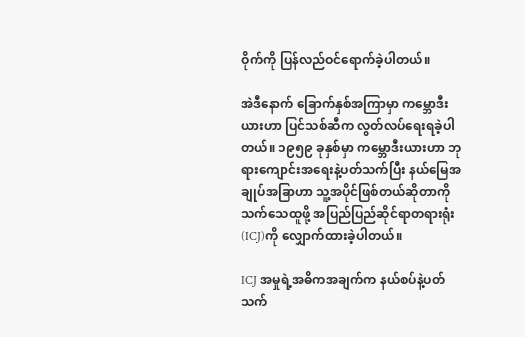ဝိုက်ကို ပြန်လည်ဝင်ရောက်ခဲ့ပါတယ်။

အဲဒီနောက် ခြောက်နှစ်အကြာမှာ ကမ္ဘောဒီးယားဟာ ပြင်သစ်ဆီက လွတ်လပ်ရေးရခဲ့ပါတယ်။ ၁၉၅၉ ခုနှစ်မှာ ကမ္ဘောဒီးယားဟာ ဘုရားကျောင်းအရေးနဲ့ပတ်သက်ပြီး နယ်မြေအချုပ်အခြာဟာ သူ့အပိုင်ဖြစ်တယ်ဆိုတာကို သက်သေထူဖို့ အပြည်ပြည်ဆိုင်ရာတရားရုံး (ICJ)ကို လျှောက်ထားခဲ့ပါတယ်။

ICJ အမှုရဲ့အဓိကအချက်က နယ်စပ်နဲ့ပတ်သက်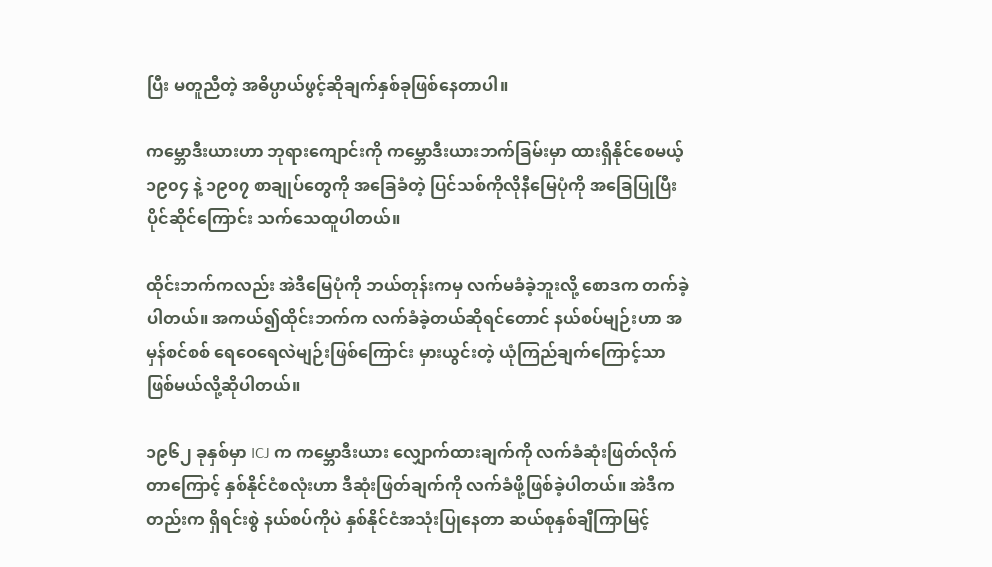ပြီး မတူညီတဲ့ အဓိပ္ပာယ်ဖွင့်ဆိုချက်နှစ်ခုဖြစ်နေတာပါ။

ကမ္ဘောဒီးယားဟာ ဘုရားကျောင်းကို ကမ္ဘောဒီးယားဘက်ခြမ်းမှာ ထားရှိနိုင်စေမယ့် ၁၉၀၄ နဲ့ ၁၉၀၇ စာချုပ်တွေကို အခြေခံတဲ့ ပြင်သစ်ကိုလိုနီမြေပုံကို အခြေပြုပြီး ပိုင်ဆိုင်ကြောင်း သက်သေထူပါတယ်။

ထိုင်းဘက်ကလည်း အဲဒီမြေပုံကို ဘယ်တုန်းကမှ လက်မခံခဲ့ဘူးလို့ စောဒက တက်ခဲ့ပါတယ်။ အကယ်၍ထိုင်းဘက်က လက်ခံခဲ့တယ်ဆိုရင်တောင် နယ်စပ်မျဉ်းဟာ အမှန်စင်စစ် ရေဝေရေလဲမျဉ်းဖြစ်ကြောင်း မှားယွင်းတဲ့ ယုံကြည်ချက်ကြောင့်သာ ဖြစ်မယ်လို့ဆိုပါတယ်။

၁၉၆၂ ခုနှစ်မှာ ICJ က ကမ္ဘောဒီးယား လျှောက်ထားချက်ကို လက်ခံဆုံးဖြတ်လိုက်တာကြောင့် နှစ်နိုင်ငံစလုံးဟာ ဒီဆုံးဖြတ်ချက်ကို လက်ခံဖို့ဖြစ်ခဲ့ပါတယ်။ အဲဒီကတည်းက ရှိရင်းစွဲ နယ်စပ်ကိုပဲ နှစ်နိုင်ငံအသုံးပြုနေတာ ဆယ်စုနှစ်ချီကြာမြင့်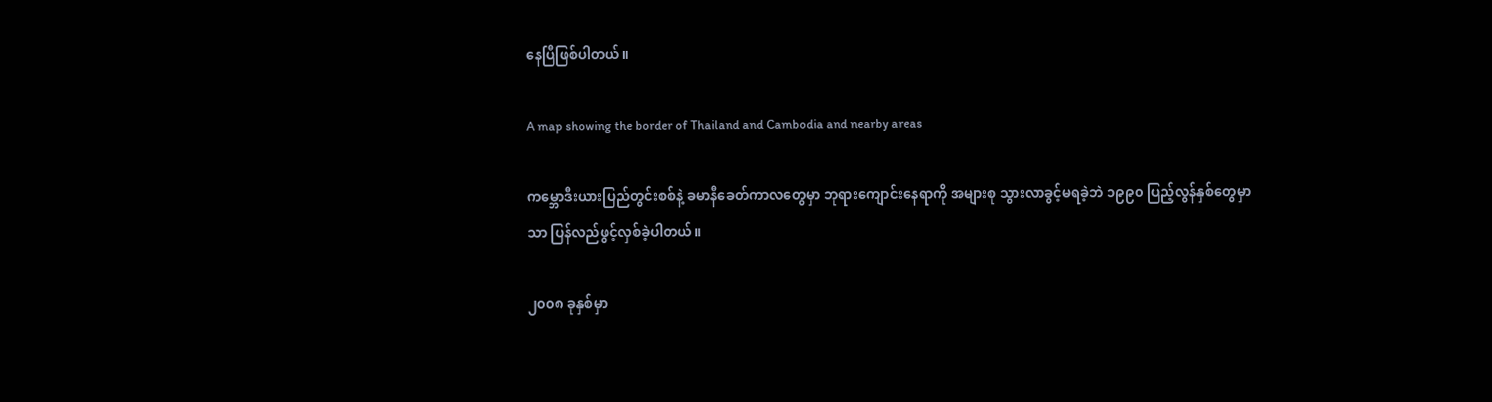နေပြီဖြစ်ပါတယ်။

A map showing the border of Thailand and Cambodia and nearby areas

ကမ္ဘောဒီးယားပြည်တွင်းစစ်နဲ့ ခမာနီခေတ်ကာလတွေမှာ ဘုရားကျောင်းနေရာကို အများစု သွားလာခွင့်မရခဲ့ဘဲ ၁၉၉၀ ပြည့်လွန်နှစ်တွေမှာသာ ပြန်လည်ဖွင့်လှစ်ခဲ့ပါတယ်။

၂၀၀၈ ခုနှစ်မှာ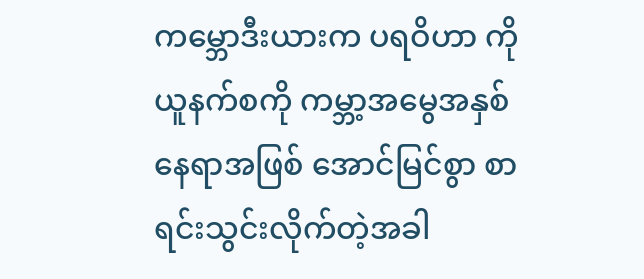ကမ္ဘောဒီးယားက ပရဝိဟာ ကို ယူနက်စကို ကမ္ဘာ့အမွေအနှစ်နေရာအဖြစ် အောင်မြင်စွာ စာရင်းသွင်းလိုက်တဲ့အခါ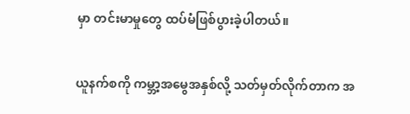မှာ တင်းမာမှုတွေ ထပ်မံဖြစ်ပွားခဲ့ပါတယ်။

ယူနက်စကို ကမ္ဘာ့အမွေအနှစ်လို့ သတ်မှတ်လိုက်တာက အ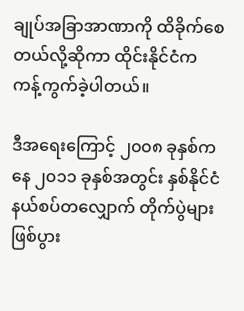ချုပ်အခြာအာဏာကို ထိခိုက်စေတယ်လို့ဆိုကာ ထိုင်းနိုင်ငံက ကန့်ကွက်ခဲ့ပါတယ်။

ဒီအရေးကြောင့် ၂၀၀၈ ခုနှစ်ကနေ ၂၀၁၁ ခုနှစ်အတွင်း နှစ်နိုင်ငံ နယ်စပ်တလျှောက် တိုက်ပွဲများ ဖြစ်ပွား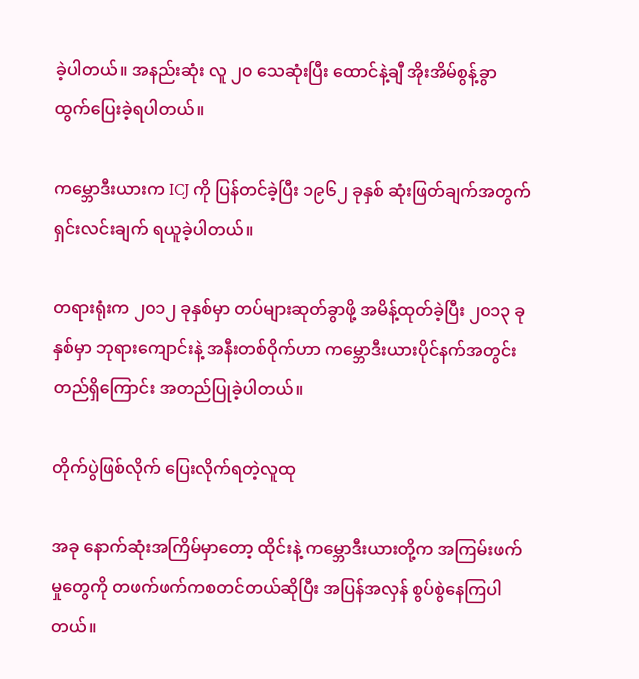ခဲ့ပါတယ်။ အနည်းဆုံး လူ ၂၀ သေဆုံးပြီး ထောင်နဲ့ချီ အိုးအိမ်စွန့်ခွာ ထွက်ပြေးခဲ့ရပါတယ်။

ကမ္ဘောဒီးယားက ICJ ကို ပြန်တင်ခဲ့ပြီး ၁၉၆၂ ခုနှစ် ဆုံးဖြတ်ချက်အတွက် ရှင်းလင်းချက် ရယူခဲ့ပါတယ်။

တရားရုံးက ၂၀၁၂ ခုနှစ်မှာ တပ်များဆုတ်ခွာဖို့ အမိန့်ထုတ်ခဲ့ပြီး ၂၀၁၃ ခုနှစ်မှာ ဘုရားကျောင်းနဲ့ အနီးတစ်ဝိုက်ဟာ ကမ္ဘောဒီးယားပိုင်နက်အတွင်း တည်ရှိကြောင်း အတည်ပြုခဲ့ပါတယ်။

တိုက်ပွဲဖြစ်လိုက် ပြေးလိုက်ရတဲ့လူထု

အခု နောက်ဆုံးအကြိမ်မှာတော့ ထိုင်းနဲ့ ကမ္ဘောဒီးယားတို့က အကြမ်းဖက်မှုတွေကို တဖက်ဖက်ကစတင်တယ်ဆိုပြီး အပြန်အလှန် စွပ်စွဲနေကြပါတယ်။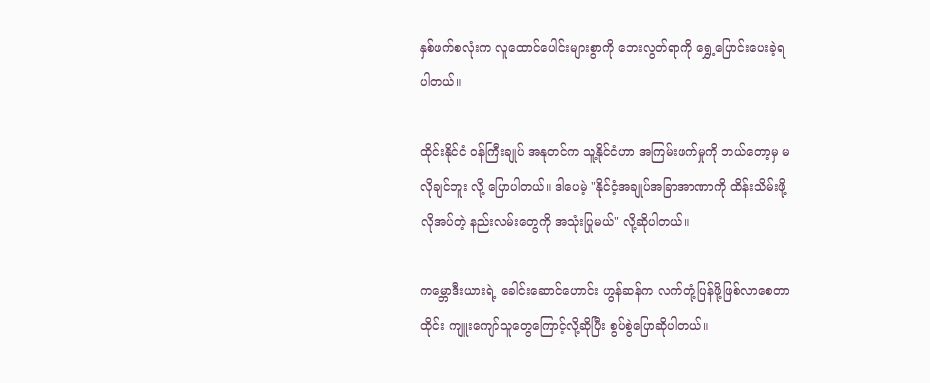နှစ်ဖက်စလုံးက လူထောင်ပေါင်းများစွာကို ဘေးလွတ်ရာကို ရွှေ့ပြောင်းပေးခဲ့ရပါတယ်။

ထိုင်းနိုင်ငံ ဝန်ကြီးချုပ် အနုတင်က သူ့နိုင်ငံဟာ အကြမ်းဖက်မှုကို ဘယ်တော့မှ မလိုချင်ဘူး လို့ ပြောပါတယ်။ ဒါပေမဲ့ "နိုင်ငံ့အချုပ်အခြာအာဏာကို ထိန်းသိမ်းဖို့ လိုအပ်တဲ့ နည်းလမ်းတွေကို အသုံးပြုမယ်" လို့ဆိုပါတယ်။

ကမ္ဘောဒီးယားရဲ့ ခေါင်းဆောင်ဟောင်း ဟွန်ဆန်က လက်တုံ့ပြန်ဖို့ဖြစ်လာစေတာ ထိုင်း ကျူးကျော်သူတွေကြောင့်လို့ဆိုပြီး စွပ်စွဲပြောဆိုပါတယ်။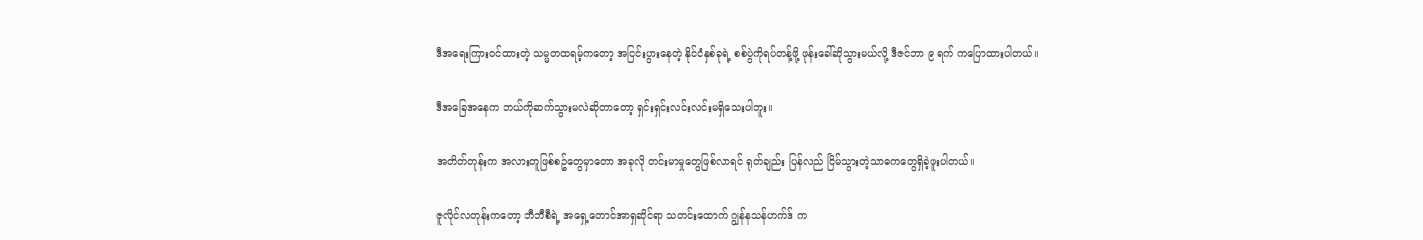ဒီအရေးကြားဝင်ထားတဲ့ သမ္မတထရမ့်ကတော့ အငြင်းပွားနေတဲ့ နိုင်ငံနှစ်ခုရဲ့ စစ်ပွဲကိုရပ်တန့်ဖို့ ဖုန်းခေါ်ဆိုသွားမယ်လို့ ဒီဇင်ဘာ ၉ ရက် ကပြောထားပါတယ်။

ဒီအခြေအနေက ဘယ်ကိုဆက်သွားမလဲဆိုတာတော့ ရှင်းရှင်းလင်းလင်းမရှိသေးပါဘူး။

အတိတ်တုန်းက အလားတူဖြစ်စဥ်တွေမှာတော အခုလို တင်းမာမှုတွေဖြစ်လာရင် ရုတ်ချည်း ပြန်လည် ငြိမ်သွားတဲ့သာဓကတွေရှိခဲ့ဖူးပါတယ်။

ဇူလိုင်လတုန်းကတော့ ဘီဘီစီရဲ့ အရှေ့တောင်အာရှဆိုင်ရာ သတင်းထောက် ဂျွန်နသန်ဟက်ဒ် က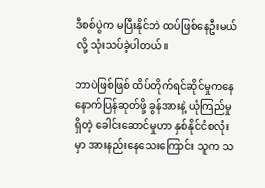ဒီစစ်ပွဲက မပြီးနိုင်ဘဲ ထပ်ဖြစ်နေဦးမယ်လို့ သုံးသပ်ခဲ့ပါတယ်။

ဘာပဲဖြစ်ဖြစ် ထိပ်တိုက်ရင်ဆိုင်မှုကနေ နောက်ပြန်ဆုတ်ဖို့ ခွန်အားနဲ့ ယုံကြည်မှုရှိတဲ့ ခေါင်းဆောင်မှုဟာ နှစ်နိုင်ငံစလုံးမှာ အားနည်းနေသေးကြောင်း သူက သ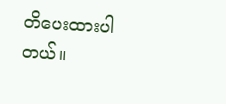တိပေးထားပါတယ်။